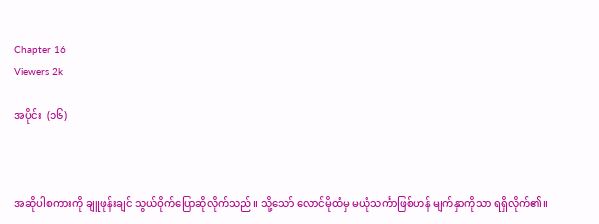Chapter 16
Viewers 2k

အပိုင်း  (၁၆)



အဆိုပါစကားကို ချူဖုန်းချင် သွယ်ဝိုက်ပြောဆိုလိုက်သည်။ သို့သော် လောင်မိုထံမှ မယုံသင်္ကာဖြစ်ဟန် မျက်နှာကိုသာ ရရှိလိုက်၏။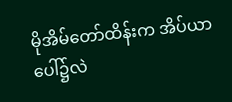မိုအိမ်တော်ထိန်းက အိပ်ယာပေါ်၌လဲ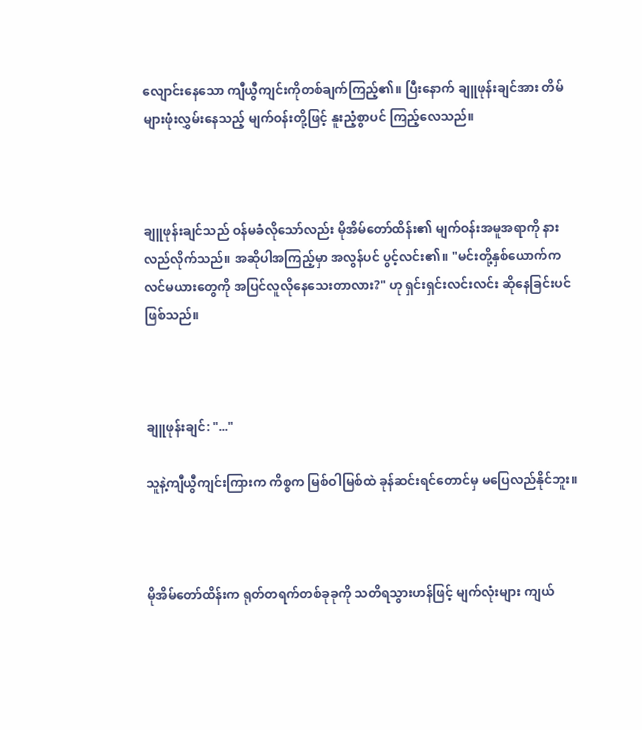လျောင်းနေသော ကျီယွီကျင်းကိုတစ်ချက်ကြည့်၏။ ပြီးနောက် ချူဖုန်းချင်အား တိမ်များဖုံးလွှမ်းနေသည့် မျက်ဝန်းတို့ဖြင့် နူးညံ့စွာပင် ကြည့်လေသည်။



ချူဖုန်းချင်သည် ဝန်မခံလိုသော်လည်း မိုအိမ်တော်ထိန်း၏ မျက်ဝန်းအမူအရာကို နားလည်လိုက်သည်။ အဆိုပါအကြည့်မှာ အလွန်ပင် ပွင့်လင်း၏။ "မင်းတို့နှစ်ယောက်က လင်မယားတွေကို အပြင်လူလိုနေသေးတာလား?" ဟု ရှင်းရှင်းလင်းလင်း ဆိုနေခြင်းပင်ဖြစ်သည်။



ချူဖုန်းချင်: "..."

သူနဲ့ကျီယွီကျင်းကြားက ကိစ္စက မြစ်ဝါမြစ်ထဲ ခုန်ဆင်းရင်တောင်မှ မပြေလည်နိုင်ဘူး။



မိုအိမ်တော်ထိန်းက ရုတ်တရက်တစ်ခုခုကို သတိရသွားဟန်ဖြင့် မျက်လုံးများ ကျယ်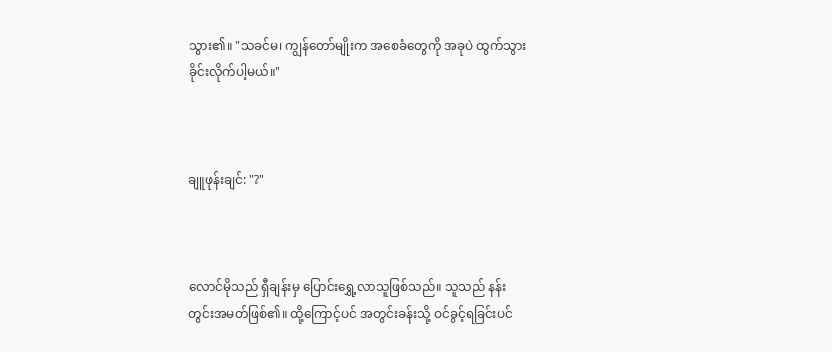သွား၏။ "သခင်မ၊ ကျွန်တော်မျိုးက အစေခံတွေကို အခုပဲ ထွက်သွားခိုင်းလိုက်ပါ့မယ်။"



ချူဖုန်းချင်: "?"



လောင်မိုသည် ရှီချန်းမှ ပြောင်းရွှေ့လာသူဖြစ်သည်။ သူသည် နန်းတွင်းအမတ်ဖြစ်၏။ ထို့ကြောင့်ပင် အတွင်းခန်းသို့ ဝင်ခွင့်ရခြင်းပင်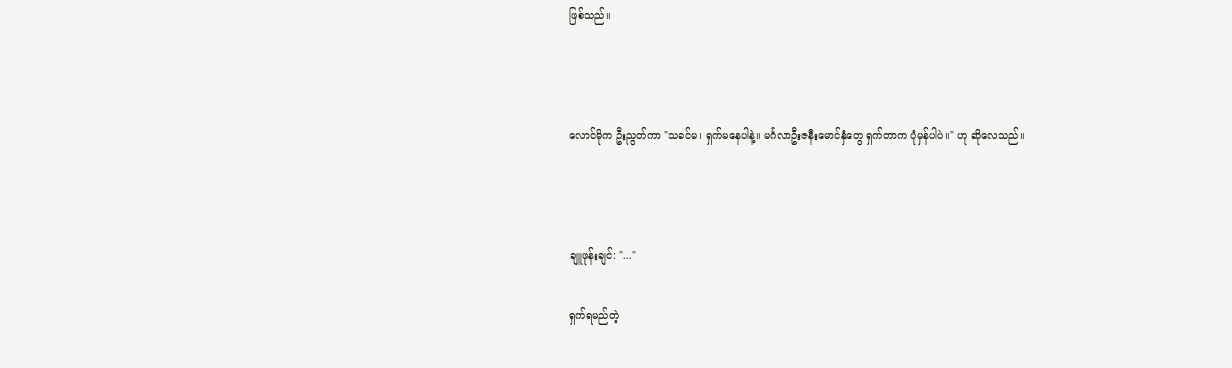ဖြစ်သည်။



လောင်မိုက ဦးညွတ်ကာ "သခင်မ၊ ရှက်မနေပါနဲ့။ မင်္ဂလာဦးဇနီးမောင်နှံတွေ ရှက်တာက ပုံမှန်ပါပဲ။" ဟု ဆိုလေသည်။



ချူဖုန်းချင်: "..."

ရှက်ရမည်တဲ့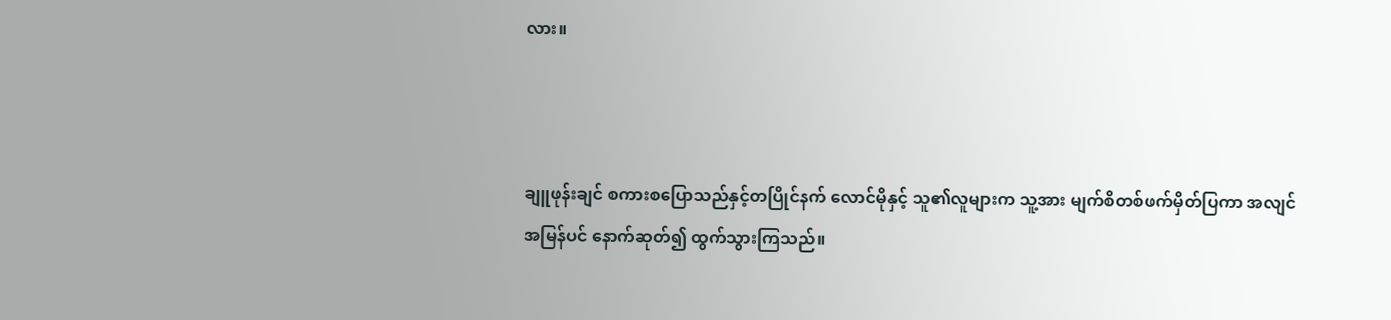လား။



ချူဖုန်းချင် စကားစပြောသည်နှင့်တပြိုင်နက် လောင်မိုနှင့် သူ၏လူများက သူ့အား မျက်စိတစ်ဖက်မှိတ်ပြကာ အလျင်အမြန်ပင် နောက်ဆုတ်၍ ထွက်သွားကြသည်။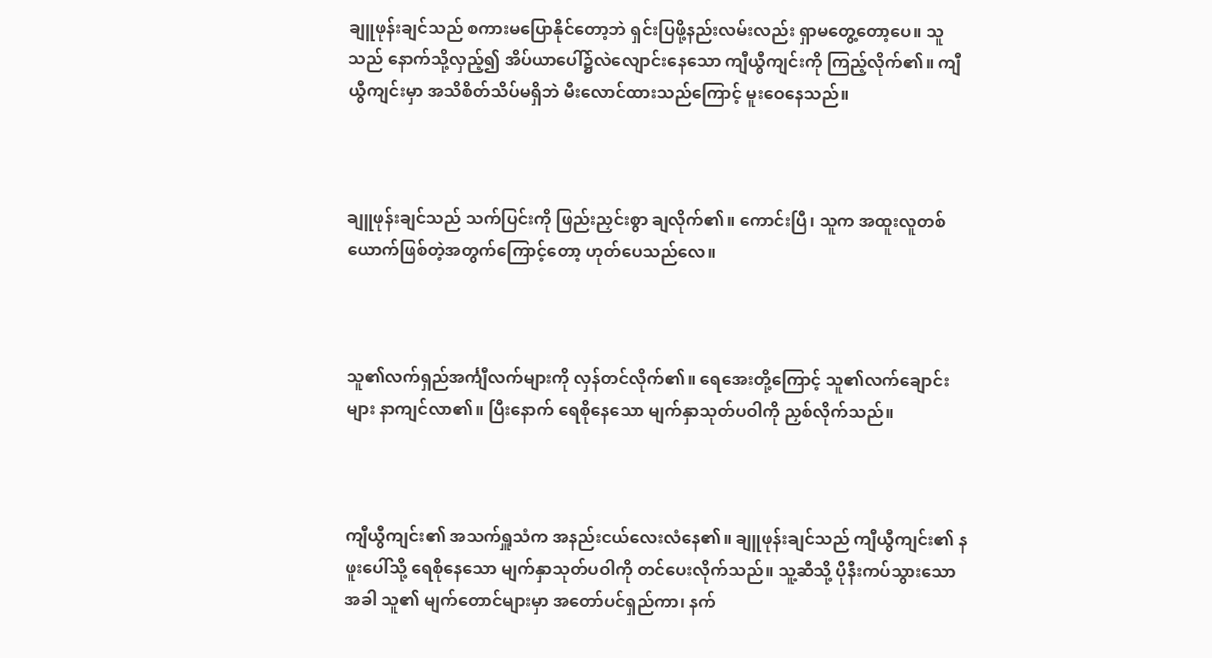ချူဖုန်းချင်သည် စကားမပြောနိုင်တော့ဘဲ ရှင်းပြဖို့နည်းလမ်းလည်း ရှာမတွေ့တော့ပေ။ သူသည် နောက်သို့လှည့်၍ အိပ်ယာပေါ်၌လဲလျောင်းနေသော ကျီယွီကျင်းကို ကြည့်လိုက်၏။ ကျီယွီကျင်းမှာ အသိစိတ်သိပ်မရှိဘဲ မီးလောင်ထားသည်ကြောင့် မူးဝေနေသည်။



ချူဖုန်းချင်သည် သက်ပြင်းကို ဖြည်းညှင်းစွာ ချလိုက်၏။ ကောင်းပြီ၊ သူက အထူးလူတစ်ယောက်ဖြစ်တဲ့အတွက်ကြောင့်တော့ ဟုတ်ပေသည်လေ။



သူ၏လက်ရှည်အင်္ကျီလက်များကို လှန်တင်လိုက်၏။ ရေအေးတို့ကြောင့် သူ၏လက်ချောင်းများ နာကျင်လာ၏။ ပြီးနောက် ရေစိုနေသော မျက်နှာသုတ်ပဝါကို ညှစ်လိုက်သည်။



ကျီယွီကျင်း၏ အသက်ရှူသံက အနည်းငယ်လေးလံနေ၏။ ချူဖုန်းချင်သည် ကျီယွီကျင်း၏ နဖူးပေါ်သို့ ရေစိုနေသော မျက်နှာသုတ်ပဝါကို တင်ပေးလိုက်သည်။ သူ့ဆီသို့ ပိုနီးကပ်သွားသောအခါ သူ၏ မျက်တောင်များမှာ အတော်ပင်ရှည်ကာ၊ နက်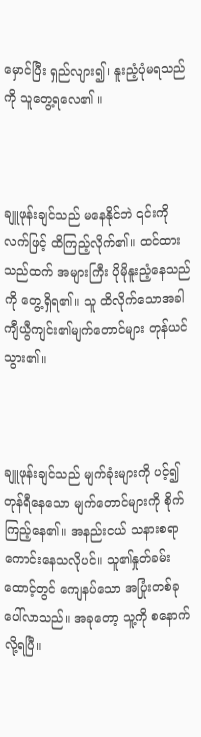မှောင်ပြီး ရှည်လျား၍၊ နူးညံ့ပုံမရသည်ကို သူတွေ့ရလေ၏ ။



ချူဖုန်းချင်သည် မနေနိုင်ဘဲ ၎င်းကို လက်ဖြင့် ထိကြည့်လိုက်၏။ ထင်ထားသည်ထက် အများကြီး ပိုမိုနူးညံ့နေသည်ကို တွေ့ရှိရ၏။ သူ ထိလိုက်သောအခါ ကျီယွီကျင်း၏မျက်တောင်များ တုန်ယင်သွား၏။



ချူဖုန်းချင်သည် မျက်ခုံးများကို ပင့်၍ တုန်ရီနေသော မျက်တောင်များကို စိုက်ကြည့်နေ၏။ အနည်းငယ် သနားစရာကောင်းနေသလိုပင်။ သူ၏နှုတ်ခမ်းထောင့်တွင် ကျေနပ်သော အပြုံးတစ်ခု ပေါ်လာသည်။ အခုတော့ သူ့ကို စနောက်လို့ရပြီ။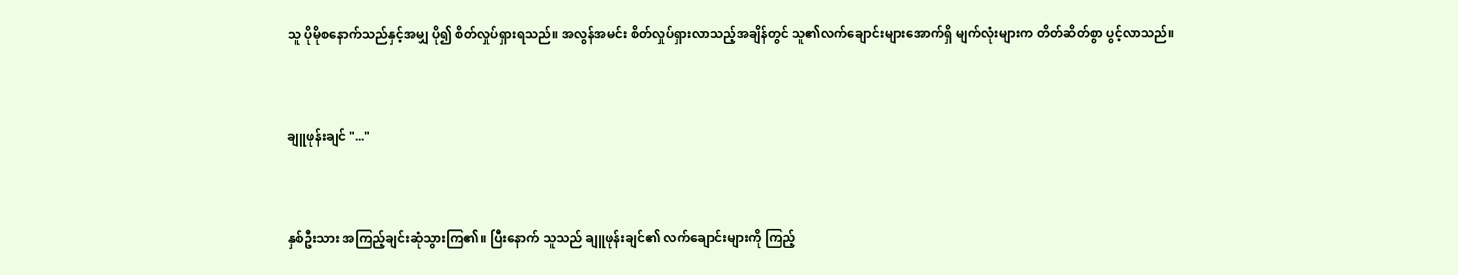သူ ပိုမိုစနောက်သည်နှင့်အမျှ ပို၍ စိတ်လှုပ်ရှားရသည်။ အလွန်အမင်း စိတ်လှုပ်ရှားလာသည့်အချိန်တွင် သူ၏လက်ချောင်းများအောက်ရှိ မျက်လုံးများက တိတ်ဆိတ်စွာ ပွင့်လာသည်။



ချူဖုန်းချင် "..."



နှစ်ဦးသား အကြည့်ချင်းဆုံသွားကြ၏။ ပြီးနောက် သူသည် ချူဖုန်းချင်၏ လက်ချောင်းများကို ကြည့်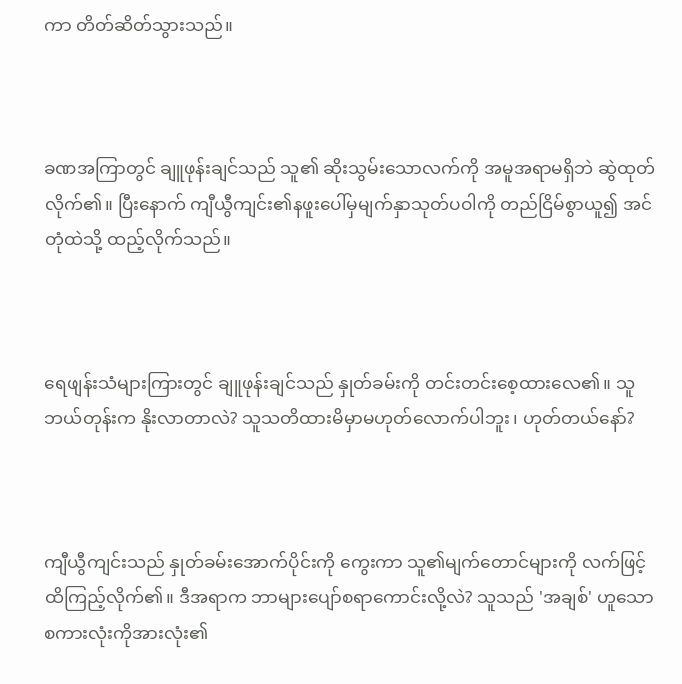ကာ တိတ်ဆိတ်သွားသည်။



ခဏအကြာတွင် ချူဖုန်းချင်သည် သူ၏ ဆိုးသွမ်းသောလက်ကို အမူအရာမရှိဘဲ ဆွဲထုတ်လိုက်၏။ ပြီးနောက် ကျီယွီကျင်း၏နဖူးပေါ်မှမျက်နှာသုတ်ပဝါကို တည်ငြိမ်စွာယူ၍ အင်တုံထဲသို့ ထည့်လိုက်သည်။



ရေဖျန်းသံများကြားတွင် ချူဖုန်းချင်သည် နှုတ်ခမ်းကို တင်းတင်းစေ့ထားလေ၏။ သူဘယ်တုန်းက နိုးလာတာလဲ? သူသတိထားမိမှာမဟုတ်လောက်ပါဘူး၊ ဟုတ်တယ်နော်?



ကျီယွီကျင်းသည် နှုတ်ခမ်းအောက်ပိုင်းကို ကွေးကာ သူ၏မျက်တောင်များကို လက်ဖြင့် ထိကြည့်လိုက်၏။ ဒီအရာက ဘာများပျော်စရာကောင်းလို့လဲ? သူသည် 'အချစ်' ဟူသော စကားလုံးကိုအားလုံး၏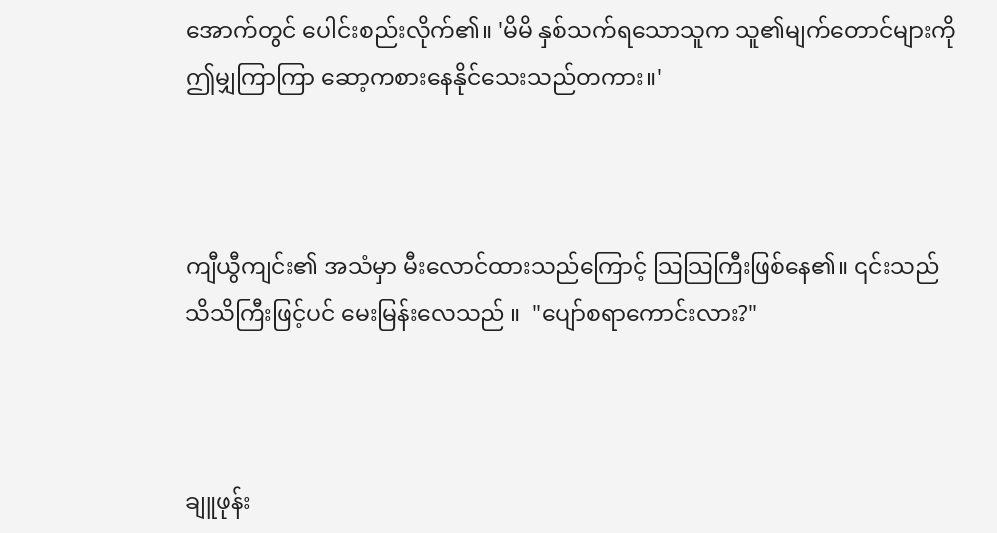အောက်တွင် ပေါင်းစည်းလိုက်၏။ 'မိမိ နှစ်သက်ရသောသူက သူ၏မျက်တောင်များကို ဤမျှကြာကြာ ဆော့ကစားနေနိုင်သေးသည်တကား။'



ကျီယွီကျင်း၏ အသံမှာ မီးလောင်ထားသည်ကြောင့် သြသြကြီးဖြစ်နေ၏။ ၎င်းသည် သိသိကြီးဖြင့်ပင် မေးမြန်းလေသည် ။  "ပျော်စရာကောင်းလား?"



ချူဖုန်း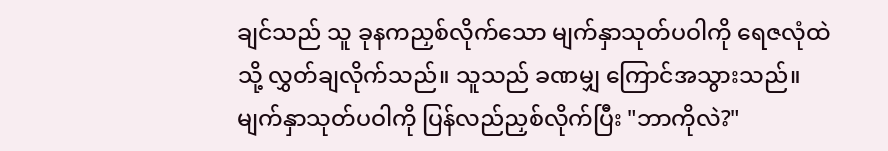ချင်သည် သူ ခုနကညှစ်လိုက်သော မျက်နှာသုတ်ပဝါကို ရေဇလုံထဲသို့ လွှတ်ချလိုက်သည်။ သူသည် ခဏမျှ ကြောင်အသွားသည်။ မျက်နှာသုတ်ပဝါကို ပြန်လည်ညှစ်လိုက်ပြီး "ဘာကိုလဲ?"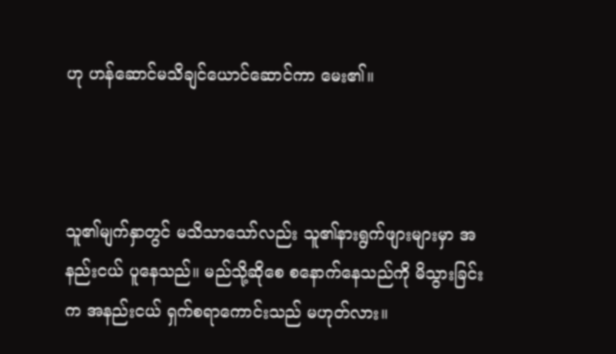ဟု ဟန်ဆောင်မသိချင်ယောင်ဆောင်ကာ မေး၏။



သူ၏မျက်နှာတွင် မသိသာသော်လည်း သူ၏နားရွက်ဖျားများမှာ အနည်းငယ် ပူနေသည်။ မည်သို့ဆိုစေ စနောက်နေသည်ကို မိသွားခြင်းက အနည်းငယ် ရှက်စရာကောင်းသည် မဟုတ်လား။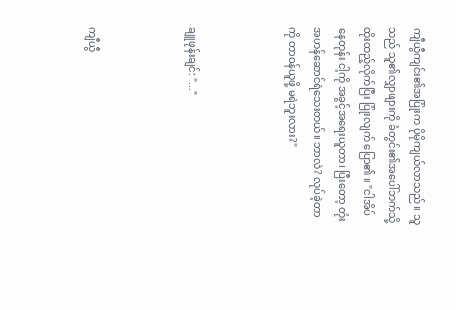ကျီယွီကျင်း၏အပြုံးက ပိုမိုကျယ်လာသည်။ သူသည် သူ၏လျှာဖျားကို ခံတွင်း၏အပေါ်ဘက်သို့ ထိုးထည့်လိုက်ပြီး ပြုံးလျက် ပြော၏ ။ "ငါအိပ်နေတုန်း ငါ့ကို အခွင့်အရေးယူတာ၊ ပြီးတော့ တုံးအဟန်ဆောင်ရဲသေးတယ်။ ဘာလဲ? လုပ်ခဲ့တာကို တာဝန်ယူဖို့ မရဲဘူးလား?"



ချူဖုန်းချင်: "..."



ကျီယွီ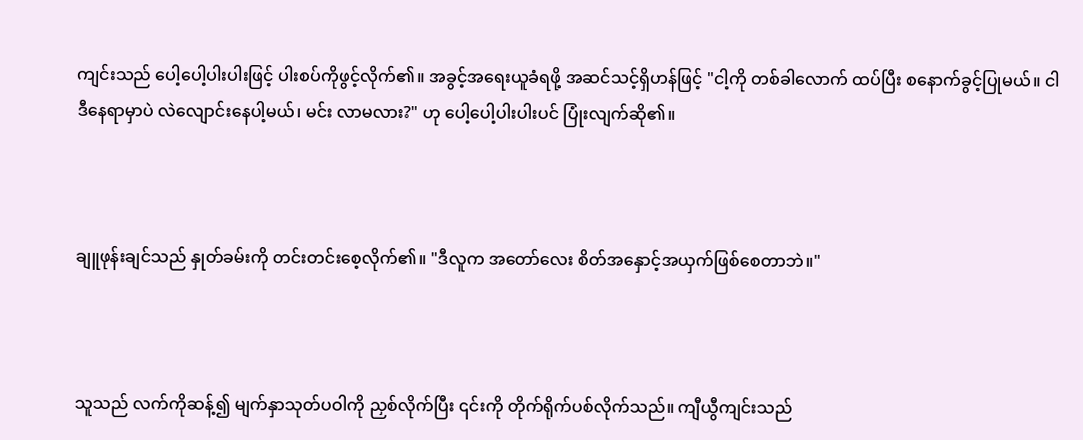ကျင်းသည် ပေါ့ပေါ့ပါးပါးဖြင့် ပါးစပ်ကိုဖွင့်လိုက်၏။ အခွင့်အရေးယူခံရဖို့ အဆင်သင့်ရှိဟန်ဖြင့် "ငါ့ကို တစ်ခါလောက် ထပ်ပြီး စနောက်ခွင့်ပြုမယ်။ ငါ ဒီနေရာမှာပဲ လဲလျောင်းနေပါ့မယ်၊ မင်း လာမလား?" ဟု ပေါ့ပေါ့ပါးပါးပင် ပြုံးလျက်ဆို၏။



ချူဖုန်းချင်သည် နှုတ်ခမ်းကို တင်းတင်းစေ့လိုက်၏။ "ဒီလူက အတော်လေး စိတ်အနှောင့်အယှက်ဖြစ်စေတာဘဲ။"



သူသည် လက်ကိုဆန့်၍ မျက်နှာသုတ်ပဝါကို ညှစ်လိုက်ပြီး ၎င်းကို တိုက်ရိုက်ပစ်လိုက်သည်။ ကျီယွီကျင်းသည်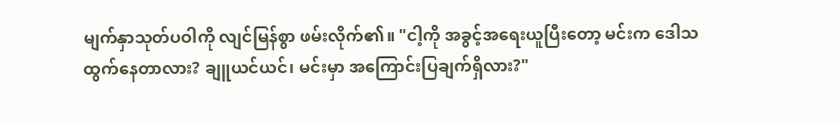မျက်နှာသုတ်ပဝါကို လျင်မြန်စွာ ဖမ်းလိုက်၏။ "ငါ့ကို အခွင့်အရေးယူပြီးတော့ မင်းက ဒေါသထွက်နေတာလား? ချူယင်ယင်၊ မင်းမှာ အကြောင်းပြချက်ရှိလား?"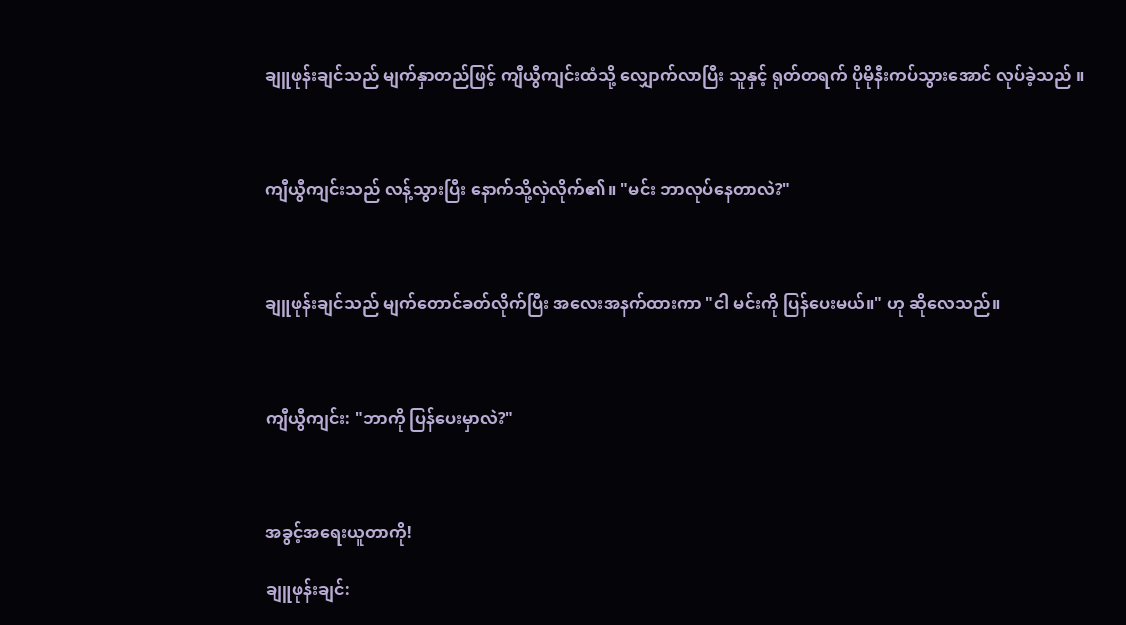ချူဖုန်းချင်သည် မျက်နှာတည်ဖြင့် ကျီယွီကျင်းထံသို့ လျှောက်လာပြီး သူနှင့် ရုတ်တရက် ပိုမိုနီးကပ်သွားအောင် လုပ်ခဲ့သည် ။



ကျီယွီကျင်းသည် လန့်သွားပြီး နောက်သို့လှဲလိုက်၏။ "မင်း ဘာလုပ်နေတာလဲ?"



ချူဖုန်းချင်သည် မျက်တောင်ခတ်လိုက်ပြီး အလေးအနက်ထားကာ "ငါ မင်းကို ပြန်ပေးမယ်။" ဟု ဆိုလေသည်။



ကျီယွီကျင်း: "ဘာကို ပြန်ပေးမှာလဲ?"



အခွင့်အရေးယူတာကို!

ချူဖုန်းချင်: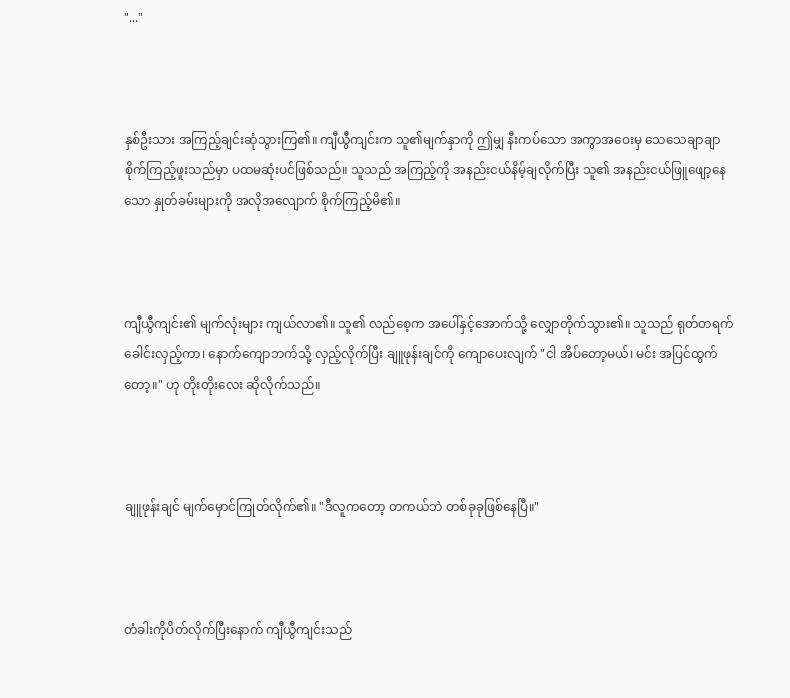"..."



နှစ်ဦးသား အကြည့်ချင်းဆုံသွားကြ၏။ ကျီယွီကျင်းက သူ၏မျက်နှာကို ဤမျှ နီးကပ်သော အကွာအဝေးမှ သေသေချာချာ စိုက်ကြည့်ဖူးသည်မှာ ပထမဆုံးပင်ဖြစ်သည်။ သူသည် အကြည့်ကို အနည်းငယ်နိမ့်ချလိုက်ပြီး သူ၏ အနည်းငယ်ဖြူဖျော့နေသော နှုတ်ခမ်းများကို အလိုအလျောက် စိုက်ကြည့်မိ၏။



ကျီယွီကျင်း၏ မျက်လုံးများ ကျယ်လာ၏။ သူ၏ လည်စေ့က အပေါ်နှင့်အောက်သို့ လျှောတိုက်သွား၏။ သူသည် ရုတ်တရက် ခေါင်းလှည့်ကာ၊ နောက်ကျောဘက်သို့ လှည့်လိုက်ပြီး ချူဖုန်းချင်ကို ကျောပေးလျက် "ငါ အိပ်တော့မယ်၊ မင်း အပြင်ထွက်တော့။" ဟု တိုးတိုးလေး ဆိုလိုက်သည်။



ချူဖုန်းချင် မျက်မှောင်ကြုတ်လိုက်၏။ "ဒီလူကတော့ တကယ်ဘဲ တစ်ခုခုဖြစ်နေပြီ။"



တံခါးကိုပိတ်လိုက်ပြီးနောက် ကျီယွီကျင်းသည်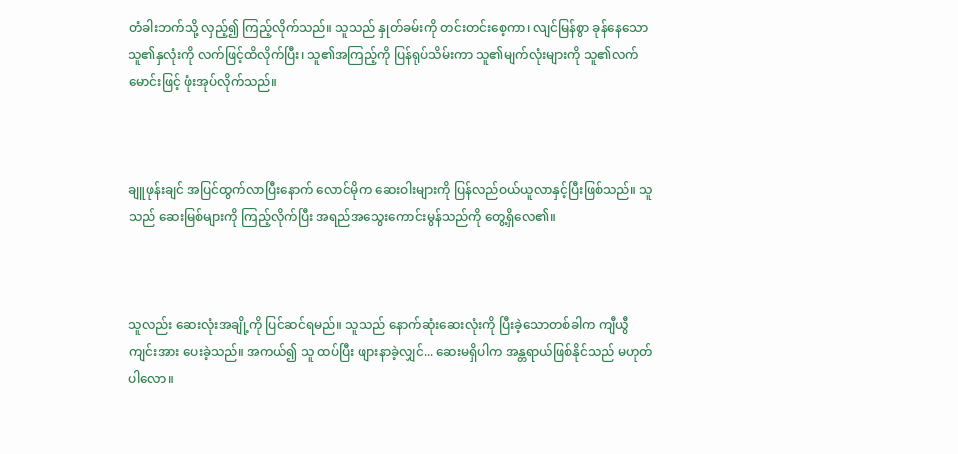တံခါးဘက်သို့ လှည့်၍ ကြည့်လိုက်သည်။ သူသည် နှုတ်ခမ်းကို တင်းတင်းစေ့ကာ၊ လျင်မြန်စွာ ခုန်နေသော သူ၏နှလုံးကို လက်ဖြင့်ထိလိုက်ပြီး၊ သူ၏အကြည့်ကို ပြန်ရုပ်သိမ်းကာ သူ၏မျက်လုံးများကို သူ၏လက်မောင်းဖြင့် ဖုံးအုပ်လိုက်သည်။



ချူဖုန်းချင် အပြင်ထွက်လာပြီးနောက် လောင်မိုက ဆေးဝါးများကို ပြန်လည်ဝယ်ယူလာနှင့်ပြီးဖြစ်သည်။ သူသည် ဆေးမြစ်များကို ကြည့်လိုက်ပြီး အရည်အသွေးကောင်းမွန်သည်ကို တွေ့ရှိလေ၏။



သူလည်း ဆေးလုံးအချို့ကို ပြင်ဆင်ရမည်။ သူသည် နောက်ဆုံးဆေးလုံးကို ပြီးခဲ့သောတစ်ခါက ကျီယွီကျင်းအား ပေးခဲ့သည်။ အကယ်၍ သူ ထပ်ပြီး ဖျားနာခဲ့လျှင်... ဆေးမရှိပါက အန္တရာယ်ဖြစ်နိုင်သည် မဟုတ်ပါလော။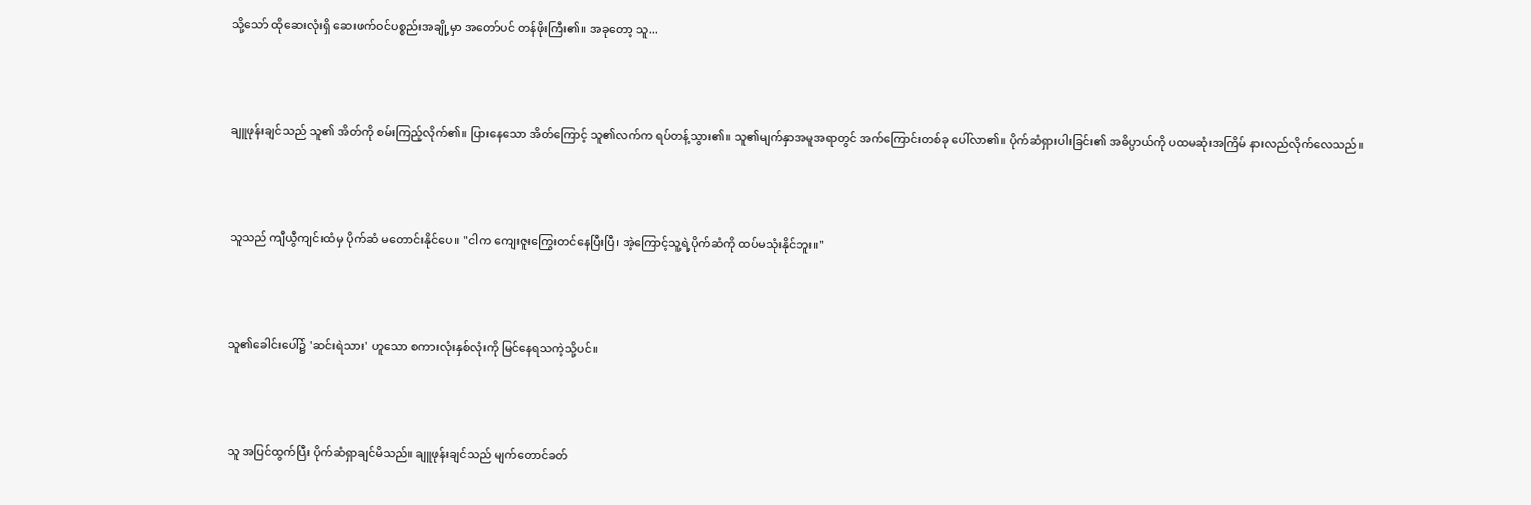သို့သော် ထိုဆေးလုံးရှိ ဆေးဖက်ဝင်ပစ္စည်းအချို့မှာ အတော်ပင် တန်ဖိုးကြီး၏။ အခုတော့ သူ...



ချူဖုန်းချင်သည် သူ၏ အိတ်ကို စမ်းကြည့်လိုက်၏။ ပြားနေသော အိတ်ကြောင့် သူ၏လက်က ရပ်တန့်သွား၏။ သူ၏မျက်နှာအမူအရာတွင် အက်ကြောင်းတစ်ခု ပေါ်လာ၏။ ပိုက်ဆံရှားပါးခြင်း၏ အဓိပ္ပာယ်ကို ပထမဆုံးအကြိမ် နားလည်လိုက်လေသည်။



သူသည် ကျီယွီကျင်းထံမှ ပိုက်ဆံ မတောင်းနိုင်ပေ။ "ငါက ကျေးဇူးကြွေးတင်နေပြီးပြီ၊ အဲ့ကြောင့်သူ့ရဲ့ပိုက်ဆံကို ထပ်မသုံးနိုင်ဘူး။"



သူ၏ခေါင်းပေါ်၌ 'ဆင်းရဲသား' ဟူသော စကားလုံးနှစ်လုံးကို မြင်နေရသကဲ့သို့ပင်။



သူ အပြင်ထွက်ပြီး ပိုက်ဆံရှာချင်မိသည်။ ချူဖုန်းချင်သည် မျက်တောင်ခတ်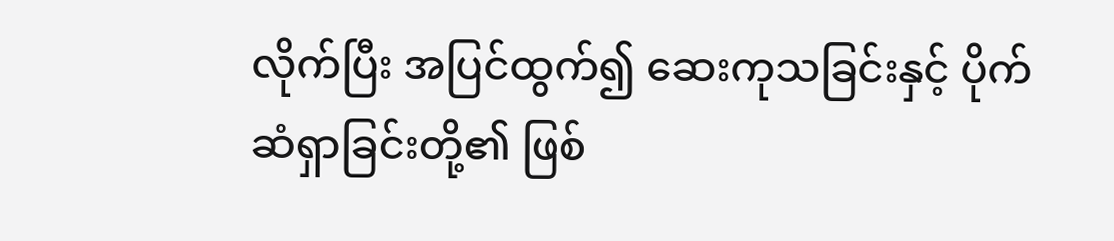လိုက်ပြီး အပြင်ထွက်၍ ဆေးကုသခြင်းနှင့် ပိုက်ဆံရှာခြင်းတို့၏ ဖြစ်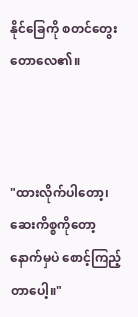နိုင်ခြေကို စတင်တွေးတောလေ၏။



"ထားလိုက်ပါတော့၊ ဆေးကိစ္စကိုတော့ နောက်မှပဲ စောင့်ကြည့်တာပေါ့။"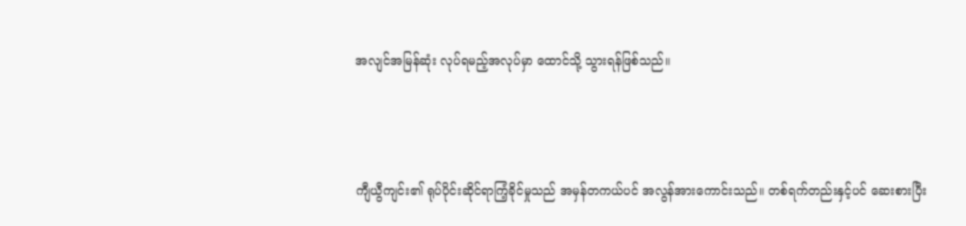အလျင်အမြန်ဆုံး လုပ်ရမည့်အလုပ်မှာ ထောင်သို့ သွားရန်ဖြစ်သည်။



ကျီယွီကျင်း၏ ရုပ်ပိုင်းဆိုင်ရာကြံ့ခိုင်မှုသည် အမှန်တကယ်ပင် အလွန်အားကောင်းသည်။ တစ်ရက်တည်းနှင့်ပင် ဆေးစားပြီး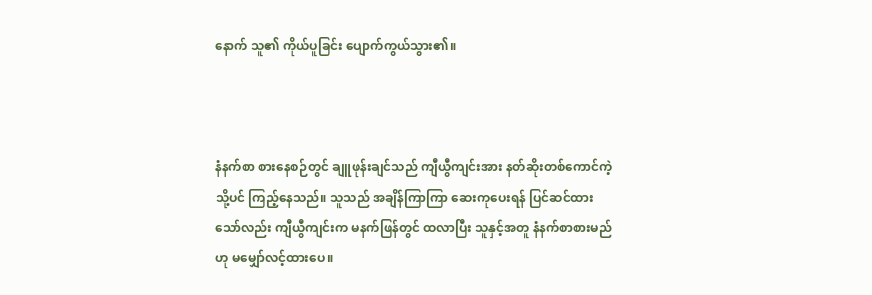နောက် သူ၏ ကိုယ်ပူခြင်း ပျောက်ကွယ်သွား၏။



နံနက်စာ စားနေစဉ်တွင် ချူဖုန်းချင်သည် ကျီယွီကျင်းအား နတ်ဆိုးတစ်ကောင်ကဲ့သို့ပင် ကြည့်နေသည်။ သူသည် အချိန်ကြာကြာ ဆေးကုပေးရန် ပြင်ဆင်ထားသော်လည်း ကျီယွီကျင်းက မနက်ဖြန်တွင် ထလာပြီး သူနှင့်အတူ နံနက်စာစားမည်ဟု မမျှော်လင့်ထားပေ။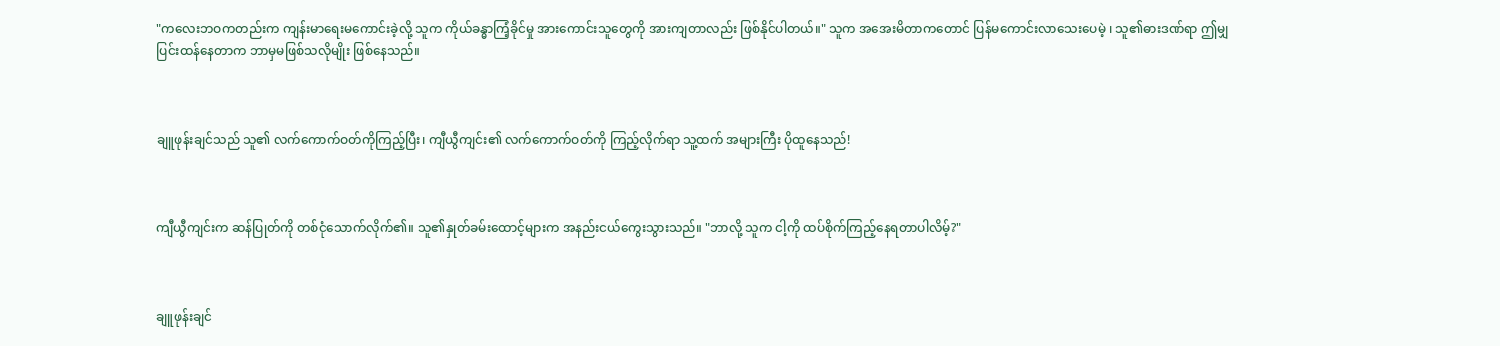"ကလေးဘဝကတည်းက ကျန်းမာရေးမကောင်းခဲ့လို့ သူက ကိုယ်ခန္ဓာကြံ့ခိုင်မှု အားကောင်းသူတွေကို အားကျတာလည်း ဖြစ်နိုင်ပါတယ်။" သူက အအေးမိတာကတောင် ပြန်မကောင်းလာသေးပေမဲ့ ၊ သူ၏ဓားဒဏ်ရာ ဤမျှပြင်းထန်နေတာက ဘာမှမဖြစ်သလိုမျိုး ဖြစ်နေသည်။



ချူဖုန်းချင်သည် သူ၏ လက်ကောက်ဝတ်ကိုကြည့်ပြီး၊ ကျီယွီကျင်း၏ လက်ကောက်ဝတ်ကို ကြည့်လိုက်ရာ သူ့ထက် အများကြီး ပိုထူနေသည်!



ကျီယွီကျင်းက ဆန်ပြုတ်ကို တစ်ငုံသောက်လိုက်၏။ သူ၏နှုတ်ခမ်းထောင့်များက အနည်းငယ်ကွေးသွားသည်။ "ဘာလို့ သူက ငါ့ကို ထပ်စိုက်ကြည့်နေရတာပါလိမ့်?"



ချူဖုန်းချင်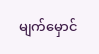မျက်မှောင်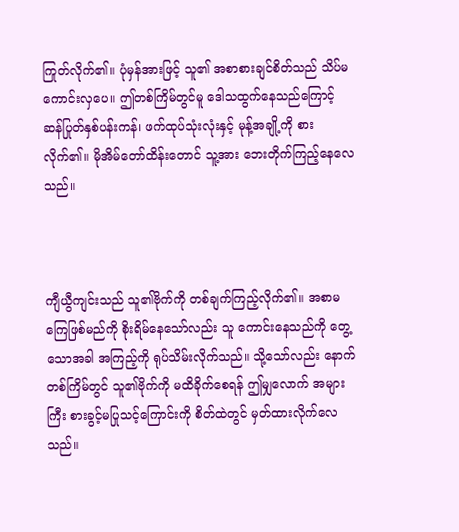ကြုတ်လိုက်၏။ ပုံမှန်အားဖြင့် သူ၏ အစာစားချင်စိတ်သည် သိပ်မကောင်းလှပေ။ ဤတစ်ကြိမ်တွင်မူ ဒေါသထွက်နေသည်ကြောင့် ဆန်ပြုတ်နှစ်ပန်းကန်၊ ဖက်ထုပ်သုံးလုံးနှင့် မုန့်အချို့ကို စားလိုက်၏။ မိုအိမ်တော်ထိန်းတောင် သူ့အား ဘေးတိုက်ကြည့်နေလေသည်။



ကျီယွီကျင်းသည် သူ၏ဗိုက်ကို တစ်ချက်ကြည့်လိုက်၏။ အစာမကြေဖြစ်မည်ကို စိုးရိမ်နေသော်လည်း သူ ကောင်းနေသည်ကို တွေ့သောအခါ အကြည့်ကို ရုပ်သိမ်းလိုက်သည်။ သို့သော်လည်း နောက်တစ်ကြိမ်တွင် သူ၏ဗိုက်ကို မထိခိုက်စေရန် ဤမျှလောက် အများကြီး စားခွင့်မပြုသင့်ကြောင်းကို စိတ်ထဲတွင် မှတ်ထားလိုက်လေသည်။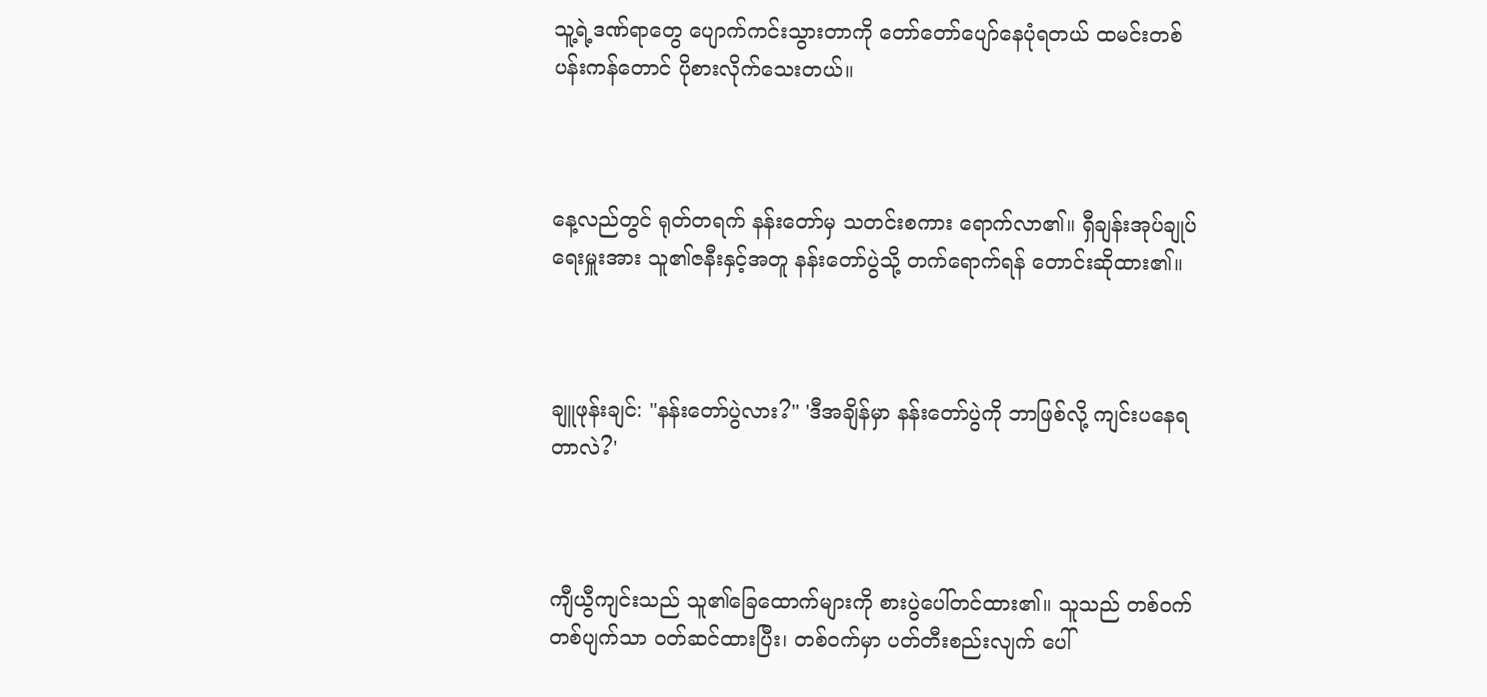သူ့ရဲ့ဒဏ်ရာတွေ ပျောက်ကင်းသွားတာကို တော်တော်ပျော်နေပုံရတယ် ထမင်းတစ်ပန်းကန်တောင် ပိုစားလိုက်သေးတယ်။



နေ့လည်တွင် ရုတ်တရက် နန်းတော်မှ သတင်းစကား ရောက်လာ၏။ ရှီချန်းအုပ်ချုပ်ရေးမှူးအား သူ၏ဇနီးနှင့်အတူ နန်းတော်ပွဲသို့ တက်ရောက်ရန် တောင်းဆိုထား၏။



ချူဖုန်းချင်: "နန်းတော်ပွဲလား?" 'ဒီအချိန်မှာ နန်းတော်ပွဲကို ဘာဖြစ်လို့ ကျင်းပနေရတာလဲ?'



ကျီယွီကျင်းသည် သူ၏ခြေထောက်များကို စားပွဲပေါ်တင်ထား၏။ သူသည် တစ်ဝက်တစ်ပျက်သာ ၀တ်ဆင်ထားပြီး၊ တစ်ဝက်မှာ ပတ်တီးစည်းလျက် ပေါ်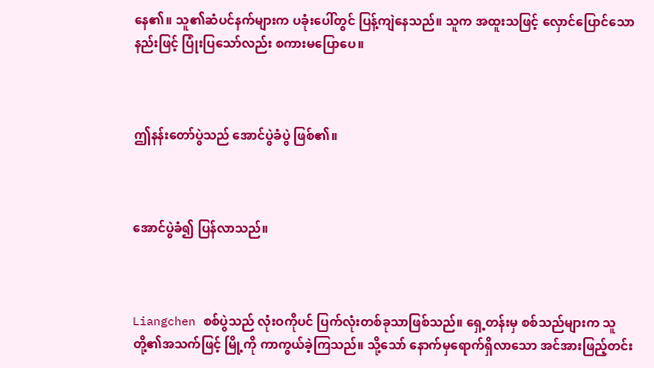နေ၏။ သူ၏ဆံပင်နက်များက ပခုံးပေါ်တွင် ပြန့်ကျဲနေသည်။ သူက အထူးသဖြင့် လှောင်ပြောင်သောနည်းဖြင့် ပြုံးပြသော်လည်း စကားမပြောပေ။



ဤနန်းတော်ပွဲသည် အောင်ပွဲခံပွဲ ဖြစ်၏။



အောင်ပွဲခံ၍ ပြန်လာသည်။



Liangchen စစ်ပွဲသည် လုံးဝကိုပင် ပြက်လုံးတစ်ခုသာဖြစ်သည်။ ရှေ့တန်းမှ စစ်သည်များက သူတို့၏အသက်ဖြင့် မြို့ကို ကာကွယ်ခဲ့ကြသည်။ သို့သော် နောက်မှရောက်ရှိလာသော အင်အားဖြည့်တင်း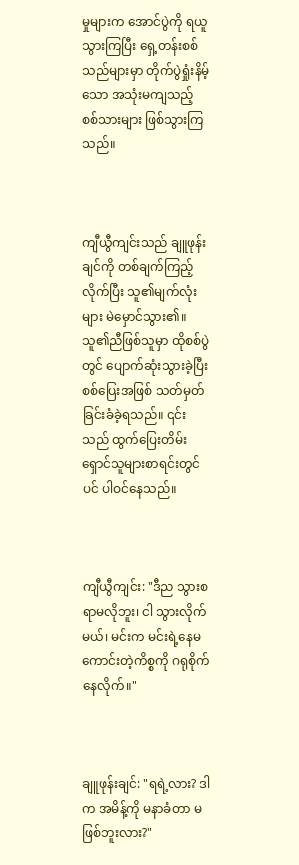မှုများက အောင်ပွဲကို ရယူသွားကြပြီး ရှေ့တန်းစစ်သည်များမှာ တိုက်ပွဲရှုံးနိမ့်သော အသုံးမကျသည့် စစ်သားများ ဖြစ်သွားကြသည်။



ကျီယွီကျင်းသည် ချူဖုန်းချင်ကို တစ်ချက်ကြည့်လိုက်ပြီး သူ၏မျက်လုံးများ မဲမှောင်သွား၏။ သူ၏ညီဖြစ်သူမှာ ထိုစစ်ပွဲတွင် ပျောက်ဆုံးသွားခဲ့ပြီး စစ်ပြေးအဖြစ် သတ်မှတ်ခြင်းခံခဲ့ရသည်။ ၎င်းသည် ထွက်ပြေးတိမ်းရှောင်သူများစာရင်းတွင်ပင် ပါဝင်နေသည်။



ကျီယွီကျင်း: "ဒီည သွားစရာမလိုဘူး၊ ငါ သွားလိုက်မယ်၊ မင်းက မင်းရဲ့နေမကောင်းတဲ့ကိစ္စကို ဂရုစိုက်နေလိုက်။"



ချူဖုန်းချင်: "ရရဲ့လား? ဒါက အမိန့်ကို မနာခံတာ မဖြစ်ဘူးလား?"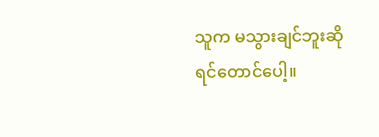သူက မသွားချင်ဘူးဆိုရင်တောင်ပေါ့။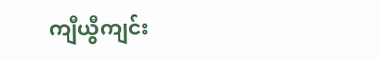ကျီယွီကျင်း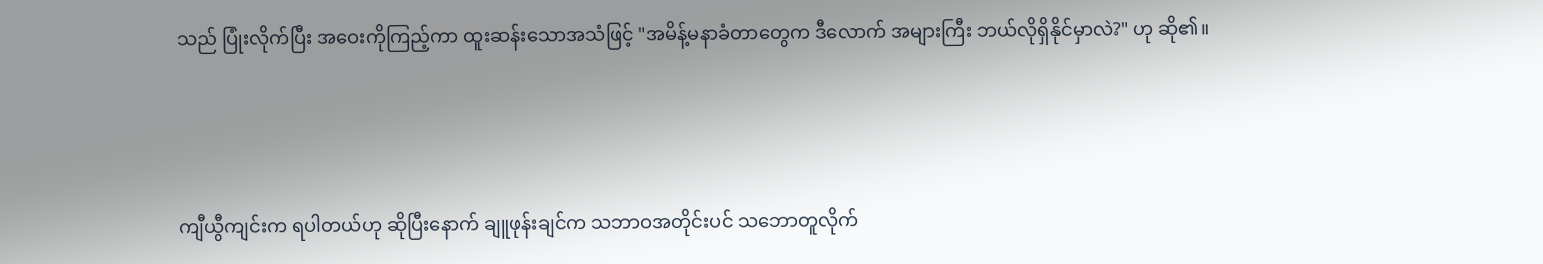သည် ပြုံးလိုက်ပြီး အဝေးကိုကြည့်ကာ ထူးဆန်းသောအသံဖြင့် "အမိန့်မနာခံတာတွေက ဒီလောက် အများကြီး ဘယ်လိုရှိနိုင်မှာလဲ?" ဟု ဆို၏။



ကျီယွီကျင်းက ရပါတယ်ဟု ဆိုပြီးနောက် ချူဖုန်းချင်က သဘာဝအတိုင်းပင် သဘောတူလိုက်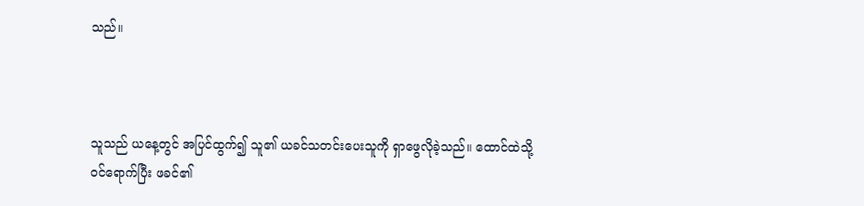သည်။



သူသည် ယနေ့တွင် အပြင်ထွက်၍ သူ၏ ယခင်သတင်းပေးသူကို ရှာဖွေလိုခဲ့သည်။ ထောင်ထဲသို့ ဝင်ရောက်ပြီး ဖခင်၏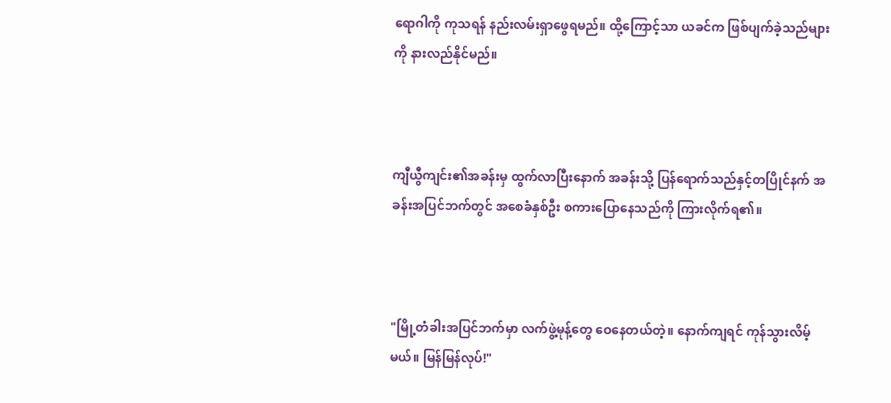ရောဂါကို ကုသရန် နည်းလမ်းရှာဖွေရမည်။ ထို့ကြောင့်သာ ယခင်က ဖြစ်ပျက်ခဲ့သည်များကို နားလည်နိုင်မည်။



ကျီယွီကျင်း၏အခန်းမှ ထွက်လာပြီးနောက် အခန်းသို့ ပြန်ရောက်သည်နှင့်တပြိုင်နက် အခန်းအပြင်ဘက်တွင် အစေခံနှစ်ဦး စကားပြောနေသည်ကို ကြားလိုက်ရ၏။



"မြို့တံခါးအပြင်ဘက်မှာ လက်ဖွဲ့မုန့်တွေ ဝေနေတယ်တဲ့။ နောက်ကျရင် ကုန်သွားလိမ့်မယ်။ မြန်မြန်လုပ်!"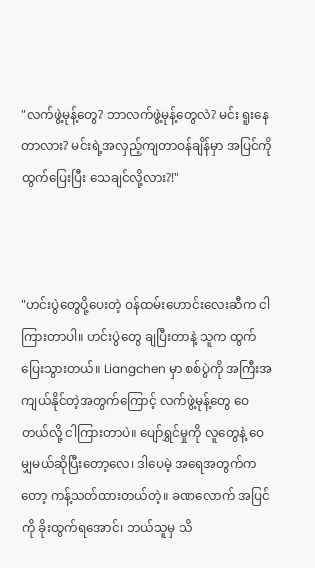"လက်ဖွဲ့မုန့်တွေ? ဘာလက်ဖွဲ့မုန့်တွေလဲ? မင်း ရူးနေတာလား? မင်းရဲ့အလှည့်ကျတာဝန်ချိန်မှာ အပြင်ကို ထွက်ပြေးပြီး သေချင်လို့လား?!"



"ဟင်းပွဲတွေပို့ပေးတဲ့ ဝန်ထမ်းဟောင်းလေးဆီက ငါကြားတာပါ။ ဟင်းပွဲတွေ ချပြီးတာနဲ့ သူက ထွက်ပြေးသွားတယ်။ Liangchen မှာ စစ်ပွဲကို အကြီးအကျယ်နိုင်တဲ့အတွက်ကြောင့် လက်ဖွဲ့မုန့်တွေ ဝေတယ်လို့ ငါကြားတာပဲ။ ပျော်ရွှင်မှုကို လူတွေနဲ့ ဝေမျှမယ်ဆိုပြီးတော့လေ၊ ဒါပေမဲ့ အရေအတွက်ကတော့ ကန့်သတ်ထားတယ်တဲ့။ ခဏလောက် အပြင်ကို ခိုးထွက်ရအောင်၊ ဘယ်သူမှ သိ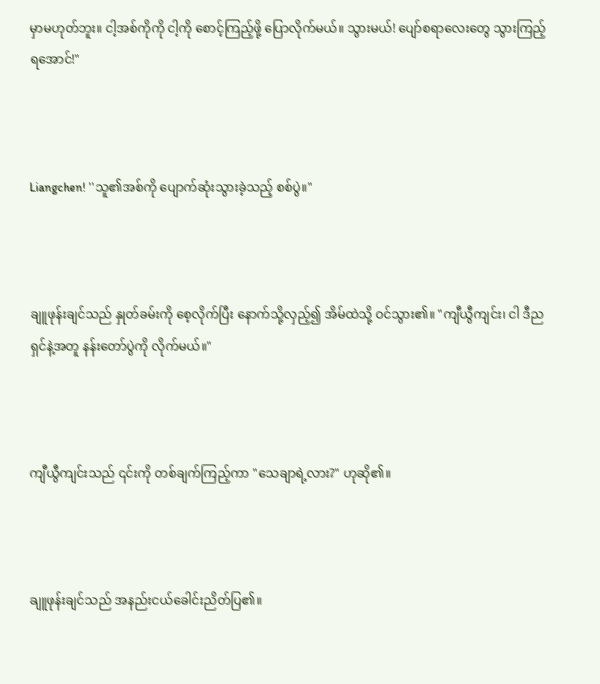မှာမဟုတ်ဘူး။ ငါ့အစ်ကိုကို ငါ့ကို စောင့်ကြည့်ဖို့ ပြောလိုက်မယ်။ သွားမယ်! ပျော်စရာလေးတွေ သွားကြည့်ရအောင်!"



Liangchen! ''သူ၏အစ်ကို ပျောက်ဆုံးသွားခဲ့သည့် စစ်ပွဲ။"



ချူဖုန်းချင်သည် နှုတ်ခမ်းကို စေ့လိုက်ပြီး နောက်သို့လှည့်၍ အိမ်ထဲသို့ ဝင်သွား၏။ "ကျီယွီကျင်း၊ ငါ ဒီည ရှင်နဲ့အတူ နန်းတော်ပွဲကို လိုက်မယ်။"



ကျီယွီကျင်းသည် ၎င်းကို တစ်ချက်ကြည့်ကာ "သေချာရဲ့လား?" ဟုဆို၏။



ချူဖုန်းချင်သည် အနည်းငယ်ခေါင်းညိတ်ပြ၏။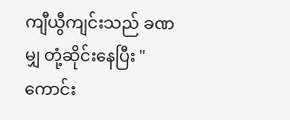ကျီယွီကျင်းသည် ခဏမျှ တုံ့ဆိုင်းနေပြီး "ကောင်း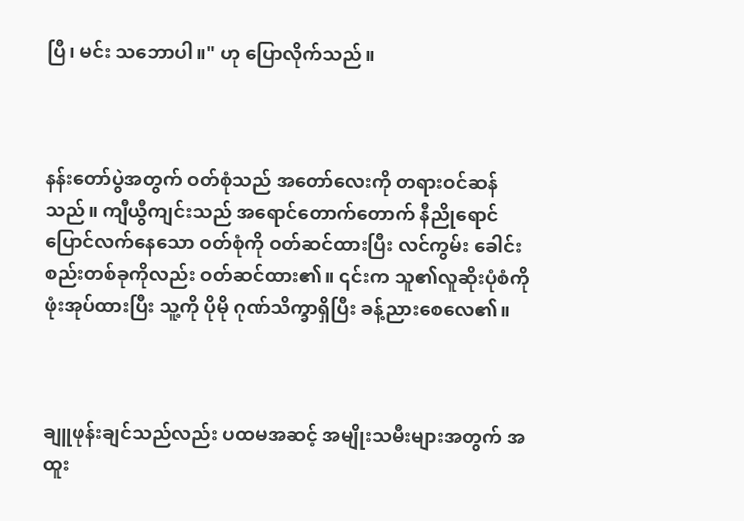ပြီ၊ မင်း သဘောပါ။" ဟု ပြောလိုက်သည်။



နန်းတော်ပွဲအတွက် ဝတ်စုံသည် အတော်လေးကို တရားဝင်ဆန်သည်။ ကျီယွီကျင်းသည် အရောင်တောက်တောက် နီညိုရောင် ပြောင်လက်နေသော ဝတ်စုံကို ဝတ်ဆင်ထားပြီး လင်ကွမ်း ခေါင်းစည်းတစ်ခုကိုလည်း ဝတ်ဆင်ထား၏။ ၎င်းက သူ၏လူဆိုးပုံစံကို ဖုံးအုပ်ထားပြီး သူ့ကို ပိုမို ဂုဏ်သိက္ခာရှိပြီး ခန့်ညားစေလေ၏။



ချူဖုန်းချင်သည်လည်း ပထမအဆင့် အမျိုးသမီးများအတွက် အထူး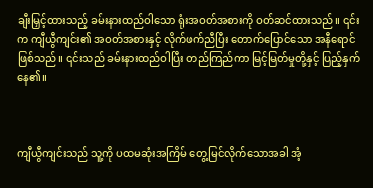ချီးမြှင့်ထားသည့် ခမ်းနားထည်ဝါသော ရုံးအဝတ်အစားကို ဝတ်ဆင်ထားသည်။ ၎င်းက ကျီယွီကျင်း၏ အဝတ်အစားနှင့် လိုက်ဖက်ညီပြီး တောက်ပြောင်သော အနီရောင်ဖြစ်သည်။ ၎င်းသည် ခမ်းနားထည်ဝါပြီး တည်ကြည်ကာ မြင့်မြတ်မှုတို့နှင့် ပြည့်နှက်နေ၏။



ကျီယွီကျင်းသည် သူ့ကို ပထမဆုံးအကြိမ် တွေ့မြင်လိုက်သောအခါ အံ့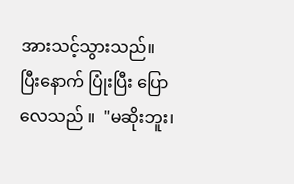အားသင့်သွားသည်။ ပြီးနောက် ပြုံးပြီး ပြောလေသည် ။  "မဆိုးဘူး၊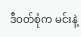ဒီဝတ်စုံက မင်းနဲ့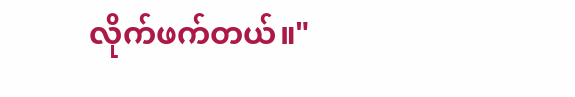လိုက်ဖက်တယ်။"